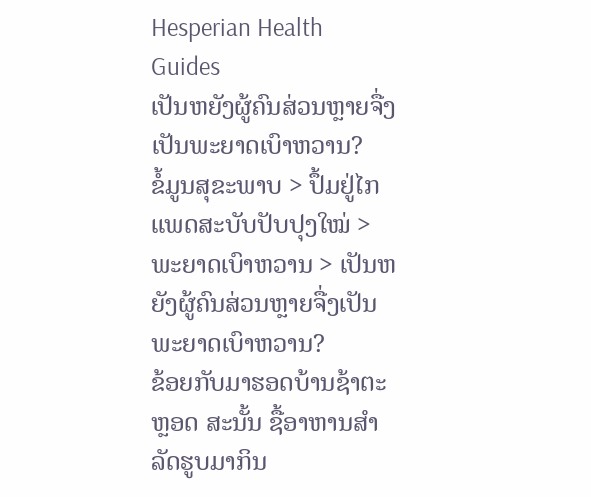Hesperian Health Guides
ເປັນຫຍັງຜູ້ຄົນສ່ວນຫຼາຍຈື່ງເປັນພະຍາດເບົາຫວານ?
ຂໍ້ມູນສຸຂະພາບ > ປຶ້ມຢູ່ໄກແພດສະບັບປັບປຸງໃໝ່ > ພະຍາດເບົາຫວານ > ເປັນຫຍັງຜູ້ຄົນສ່ວນຫຼາຍຈື່ງເປັນພະຍາດເບົາຫວານ?
ຂ້ອຍກັບມາຮອດບ້ານຊ້າຕະຫຼອດ ສະນັ້ນ ຊື້ອາຫານສຳລັດຮູບມາກິນ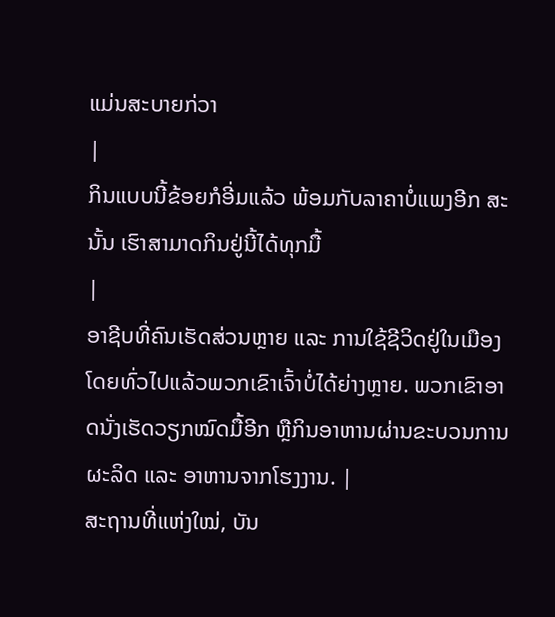ແມ່ນສະບາຍກ່ວາ
|
ກິນແບບນີ້ຂ້ອຍກໍອີ່ມແລ້ວ ພ້ອມກັບລາຄາບໍ່ແພງອີກ ສະນັ້ນ ເຮົາສາມາດກິນຢູ່ນີ້ໄດ້ທຸກມື້
|
ອາຊີບທີ່ຄົນເຮັດສ່ວນຫຼາຍ ແລະ ການໃຊ້ຊີວິດຢູ່ໃນເມືອງໂດຍທົ່ວໄປແລ້ວພວກເຂົາເຈົ້າບໍ່ໄດ້ຍ່າງຫຼາຍ. ພວກເຂົາອາດນັ່ງເຮັດວຽກໝົດມື້ອີກ ຫຼືກິນອາຫານຜ່ານຂະບວນການຜະລິດ ແລະ ອາຫານຈາກໂຮງງານ. |
ສະຖານທີ່ແຫ່ງໃໝ່, ບັນ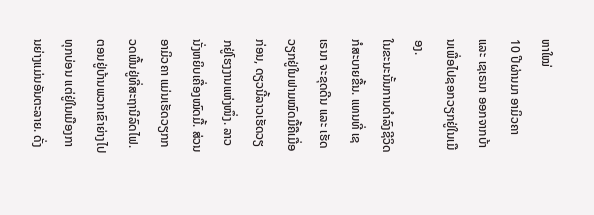ຫາໃໝ່
10 ປີຜ່ານມາ ອາມິວຄາ ແລະ ເຊເຣນາ ອອກຈາກບ້ານເພື່ອໄປຊອກວຽກຢູ່ໃນເມືອງ.
ໃນຂະນະນັ້ນການດຳລົງຊີວິດກໍສະບາຍຂື້ນ. ແທນທີ່ ເຊເຣນາ ຈະຂຸດດີນ ແລະ ເຮັດວຽກຢູ່ໃນຟາມໝົດມື້ຄືເມື່ອກ່ອນ, ດຽວນີ້ລາວເຮັດວຽກຢູ່ໂຮງງານແຫ່ງໜຶ່ງ. ລາວນັ່ງຫຍິບເຄື່ອງໝົດມື້. ສ່ວນ ອາມິວຄາ ແມ່ນເຮັດວຽກກວດພື້ນຢູ່ທີ່ສະຖານີລົດໄຟ.
ຕອນຢູ່ບ້ານພວກເຂົາຍ່າງໄປທຸກບ່ອນ ແຕ່ຢູ່ໃນເມືອງການຍ່າງແມ່ນອັນຕະລາຍ. ດັ່ງ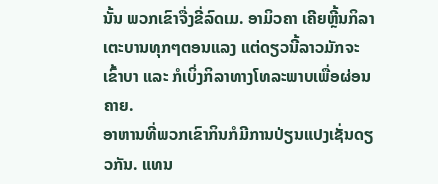ນັ້ນ ພວກເຂົາຈື່ງຂີ່ລົດເມ. ອາມິວຄາ ເຄີຍຫຼີ້ນກິລາເຕະບານທຸກໆຕອນແລງ ແຕ່ດຽວນີ້ລາວມັກຈະເຂົ້າບາ ແລະ ກໍເບິ່ງກິລາທາງໂທລະພາບເພື່ອຜ່ອນຄາຍ.
ອາຫານທີ່ພວກເຂົາກິນກໍມີການປ່ຽນແປງເຊັ່ນດຽວກັນ. ແທນ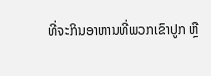ທີ່ຈະກິນອາຫານທີ່ພວກເຂົາປູກ ຫຼື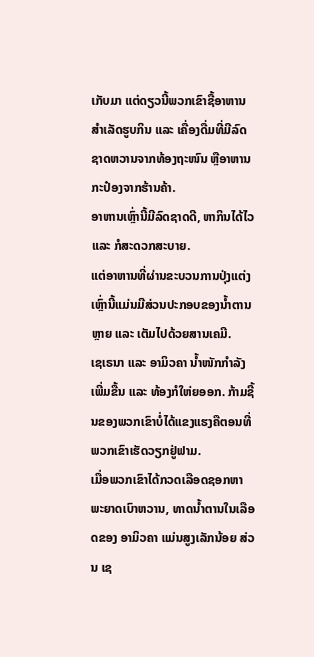ເກັບມາ ແຕ່ດຽວນີ້ພວກເຂົາຊື້ອາຫານສຳເລັດຮູບກິນ ແລະ ເຄື່ອງດື່ມທີ່ມີລົດຊາດຫວານຈາກທ້ອງຖະໜົນ ຫຼືອາຫານກະປ໋ອງຈາກຮ້ານຄ້າ.
ອາຫານເຫຼົ່ານີ້ມີລົດຊາດດີ, ຫາກິນໄດ້ໄວ ແລະ ກໍສະດວກສະບາຍ.
ແຕ່ອາຫານທີ່ຜ່ານຂະບວນການປຸ່ງແຕ່ງເຫຼົ່ານີ້ແມ່ນມີສ່ວນປະກອບຂອງນ້ຳຕານຫຼາຍ ແລະ ເຕັມໄປດ້ວຍສານເຄມີ.
ເຊເຣນາ ແລະ ອາມິວຄາ ນ້ຳໜັກກຳລັງເພີ່ມຂື້ນ ແລະ ທ້ອງກໍໃຫ່ຍອອກ. ກ້າມຊີ້ນຂອງພວກເຂົາບໍ່ໄດ້ແຂງແຮງຄືຕອນທີ່ພວກເຂົາເຮັດວຽກຢູ່ຟາມ.
ເມື່ອພວກເຂົາໄດ້ກວດເລືອດຊອກຫາພະຍາດເບົາຫວານ, ທາດນ້ຳຕານໃນເລືອດຂອງ ອາມິວຄາ ແມ່ນສູງເລັກນ້ອຍ ສ່ວນ ເຊ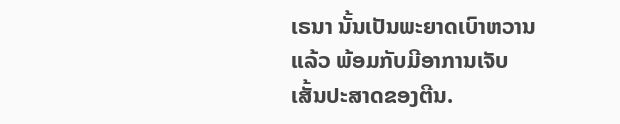ເຣນາ ນັ້ນເປັນພະຍາດເບົາຫວານແລ້ວ ພ້ອມກັບມີອາການເຈັບເສັ້ນປະສາດຂອງຕີນ.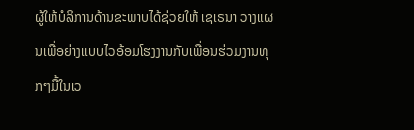ຜູ້ໃຫ້ບໍລິການດ້ານຂະພາບໄດ້ຊ່ວຍໃຫ້ ເຊເຣນາ ວາງແຜນເພື່ອຍ່າງແບບໄວອ້ອມໂຮງງານກັບເພື່ອນຮ່ວມງານທຸກໆມື້ໃນເວ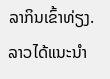ລາກິນເຂົ້າທ່ຽງ. ລາວໄດ້ແນະນຳ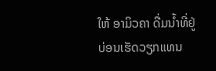ໃຫ້ ອາມິວຄາ ດື່ມນ້ຳທີ່ຢູ່ບ່ອນເຮັດວຽກແທນ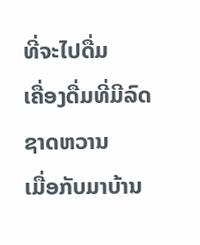ທີ່ຈະໄປດື່ມ
ເຄື່ອງດື່ມທີ່ມີລົດຊາດຫວານ
ເມື່ອກັບມາບ້ານ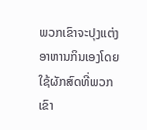ພວກເຂົາຈະປຸງແຕ່ງອາຫານກິນເອງໂດຍໃຊ້ຜັກສົດທີ່ພວກເຂົາ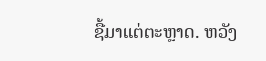ຊື້ມາແຕ່ຕະຫຼາດ. ຫວັງ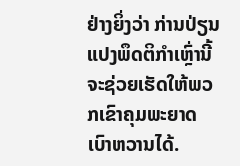ຢ່າງຍິ່ງວ່າ ກ່ານປ່ຽນແປງພຶດຕິກຳເຫຼົ່ານີ້ຈະຊ່ວຍເຮັດໃຫ້ພວກເຂົາຄຸມພະຍາດເບົາຫວານໄດ້.